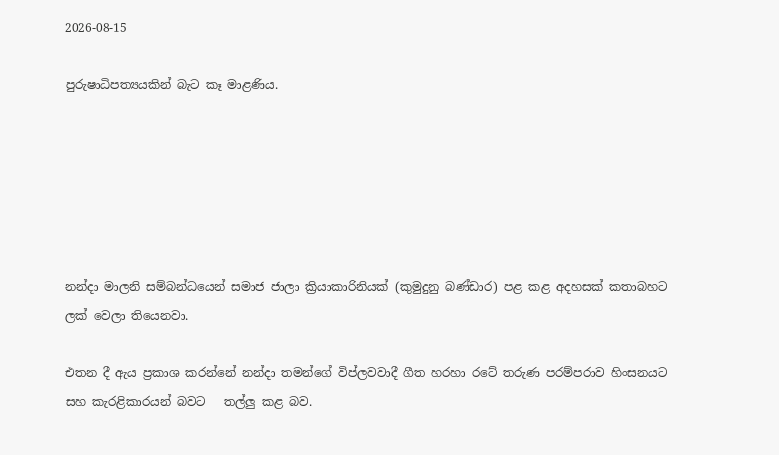2026-08-15

පුරුෂාධිපත්‍යයකින් බැට කෑ මාළණිය.






නන්දා මාලනි සම්බන්ධයෙන් සමාජ ජාලා ක්‍රියාකාරිනියක් (කුමුදුනු බණ්ඩාර) පළ කළ අදහසක් කතාබහට ලක් වෙලා තියෙනවා.

එතන දී ඇය ප්‍රකාශ කරන්නේ නන්දා තමන්ගේ විප්ලවවාදී ගීත හරහා රටේ තරුණ පරම්පරාව හිංසනයට සහ කැරළිකාරයන් බවට   තල්ලු කළ බව.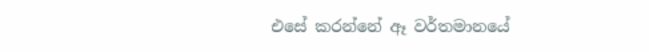එසේ කරන්නේ ඈ වර්තමානයේ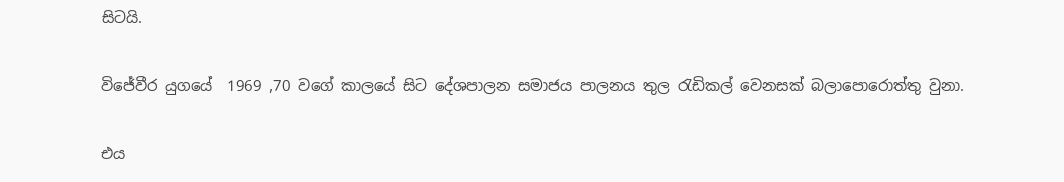සිටයි.

විජේවීර යුගයේ  1969 ,70 වගේ කාලයේ සිට දේශපාලන සමාජය පාලනය තුල රැඩිකල් වෙනසක් බලාපොරොත්තු වුනා.

එය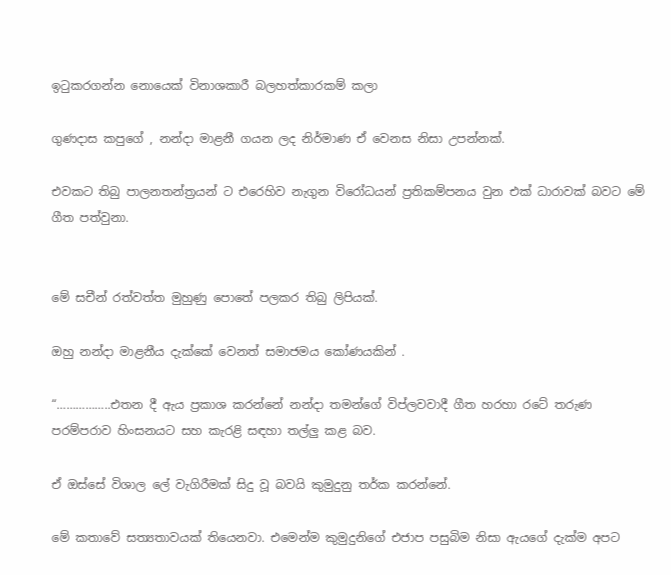ඉටුකරගන්න නොයෙක් විනාශකාරී බලහත්කාරකම් කලා

ගුණදාස කපුගේ , නන්දා මාළනී ගයන ලද නිර්මාණ ඒ වෙනස නිසා උපන්නක්.

එවකට තිබු පාලනතන්ත්‍රයන් ට එරෙහිව නැගුන විරෝධයන් ප්‍රතිකම්පනය වුන එක් ධාරාවක් බවට මේ ගීත පත්වුනා.


මේ සචීන් රත්වත්ත මුහුණු පොතේ පලකර තිබු ලිපියක්.

ඔහු නන්දා මාළනීය දැක්කේ වෙනත් සමාජමය කෝණයකින් .

“……………..එතන දී ඇය ප්‍රකාශ කරන්නේ නන්දා තමන්ගේ විප්ලවවාදී ගීත හරහා රටේ තරුණ පරම්පරාව හිංසනයට සහ කැරළි සඳහා තල්ලු කළ බව.

ඒ ඔස්සේ විශාල ලේ වැගිරීමක් සිදු වූ බවයි කුමුදුනු තර්ක කරන්නේ.

මේ කතාවේ සත්‍යතාවයක් තියෙනවා. එමෙන්ම කුමුදුනිගේ එජාප පසුබිම නිසා ඇයගේ දැක්ම අපට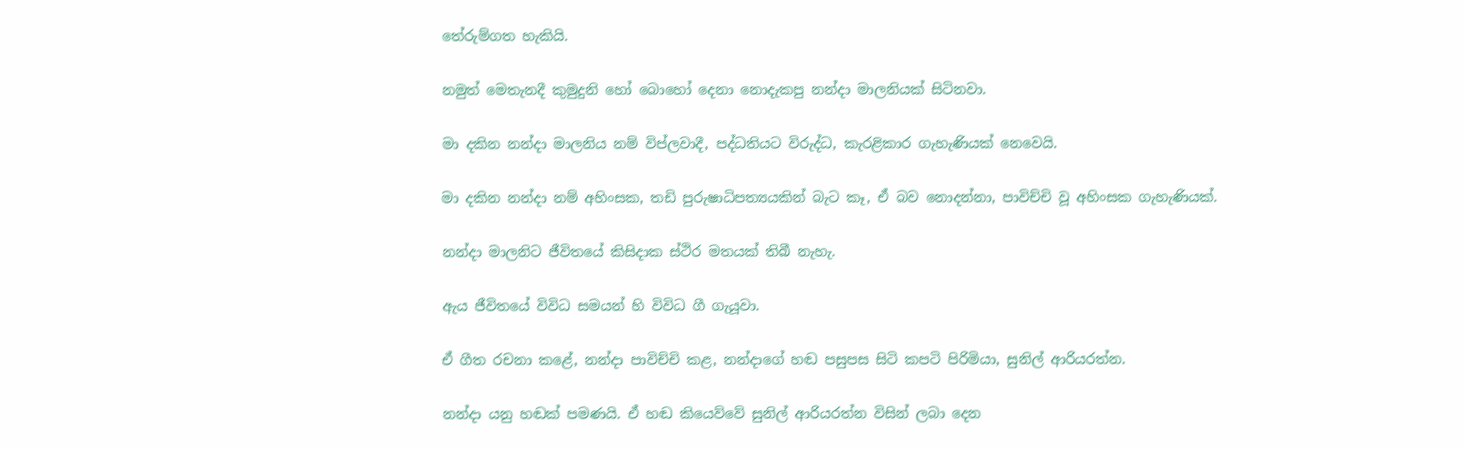තේරුම්ගත හැකියි.

නමුත් මෙතැනදී කුමුදුනි හෝ බොහෝ දෙනා නොදැකපු නන්දා මාලනියක් සිටිනවා.

මා දකින නන්දා මාලනිය නම් විප්ලවාදී, පද්ධතියට විරුද්ධ, කැරළිකාර ගැහැණියක් නෙවෙයි.

මා දකින නන්දා නම් අහිංසක, තඩි පුරුෂාධිපත්‍යයකින් බැට කෑ, ඒ බව නොදන්නා, පාවිච්චි වූ අහිංසක ගැහැණියක්.

නන්දා මාලනිට ජීවිතයේ කිසිදාක ස්ථිර මතයක් තිබී නැහැ.

ඇය ජීවිතයේ විවිධ සමයන් හි විවිධ ගී ගැයූවා.

ඒ ගීත රචනා කළේ, නන්දා පාවිච්චි කළ, නන්දාගේ හඬ පසුපස සිටි කපටි පිරිමියා, සුනිල් ආරියරත්න.

නන්දා යනු හඬක් පමණයි. ඒ හඬ කියෙව්වේ සුනිල් ආරියරත්න විසින් ලබා දෙන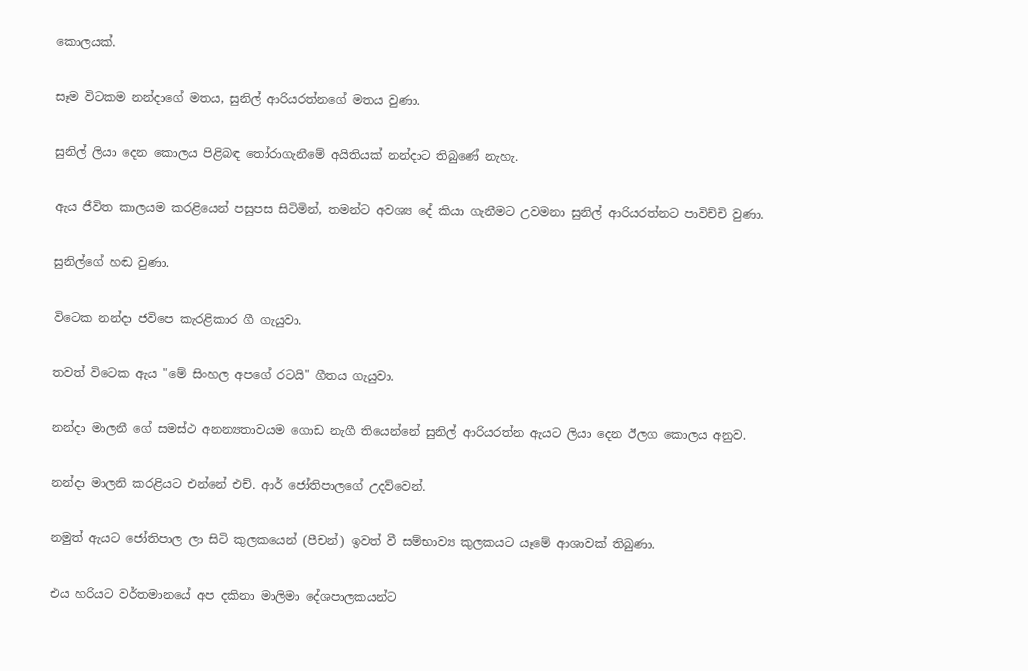කොලයක්.

සෑම විටකම නන්දාගේ මතය, සුනිල් ආරියරත්නගේ මතය වුණා.

සුනිල් ලියා දෙන කොලය පිළිබඳ තෝරාගැනීමේ අයිතියක් නන්දාට තිබුණේ නැහැ.

ඇය ජීවිත කාලයම කරළියෙන් පසුපස සිටිමින්, තමන්ට අවශ්‍ය දේ කියා ගැනීමට උවමනා සුනිල් ආරියරත්නට පාවිච්චි වුණා.

සුනිල්ගේ හඬ වුණා.

විටෙක නන්දා ජවිපෙ කැරළිකාර ගී ගැයුවා.

තවත් විටෙක ඇය "මේ සිංහල අපගේ රටයි" ගීතය ගැයුවා.

නන්දා මාලනී ගේ සමස්ථ අනන්‍යතාවයම ගොඩ නැගී තියෙන්නේ සුනිල් ආරියරත්න ඇයට ලියා දෙන ඊලග කොලය අනුව.

නන්දා මාලනි කරළියට එන්නේ එච්. ආර් ජෝතිපාලගේ උදව්වෙන්.

නමුත් ඇයට ජෝතිපාල ලා සිටි කුලකයෙන් (පීචන්) ඉවත් වී සම්භාව්‍ය කුලකයට යෑමේ ආශාවක් තිබුණා.

එය හරියට වර්තමානයේ අප දකිනා මාලිමා දේශපාලකයන්ට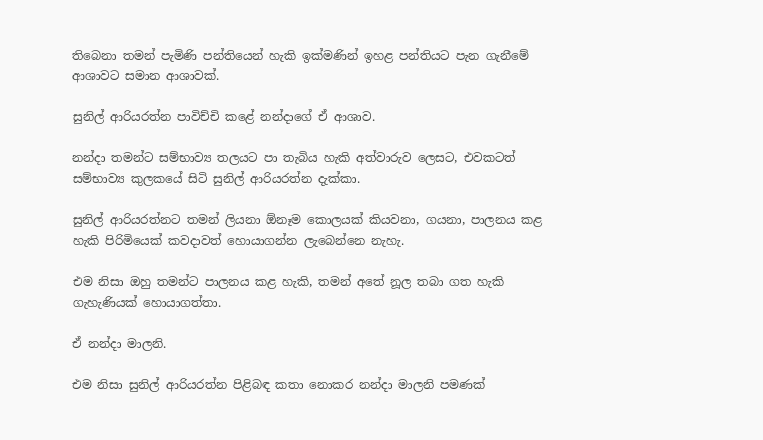තිබෙනා තමන් පැමිණි පන්තියෙන් හැකි ඉක්මණින් ඉහළ පන්තියට පැන ගැනීමේ ආශාවට සමාන ආශාවක්.

සුනිල් ආරියරත්න පාවිච්චි කළේ නන්දාගේ ඒ ආශාව.

නන්දා තමන්ට සම්භාව්‍ය තලයට පා තැබිය හැකි අත්වාරුව ලෙසට, එවකටත් සම්භාව්‍ය කුලකයේ සිටි සුනිල් ආරියරත්න දැක්කා.

සුනිල් ආරියරත්නට තමන් ලියනා ඕනෑම කොලයක් කියවනා, ගයනා, පාලනය කළ හැකි පිරිමියෙක් කවදාවත් හොයාගන්න ලැබෙන්නෙ නැහැ.

එම නිසා ඔහු තමන්ට පාලනය කළ හැකි, තමන් අතේ නූල තබා ගත හැකි ගැහැණියක් හොයාගත්තා.

ඒ නන්දා මාලනි.

එම නිසා සුනිල් ආරියරත්න පිළිබඳ කතා නොකර නන්දා මාලනි පමණක්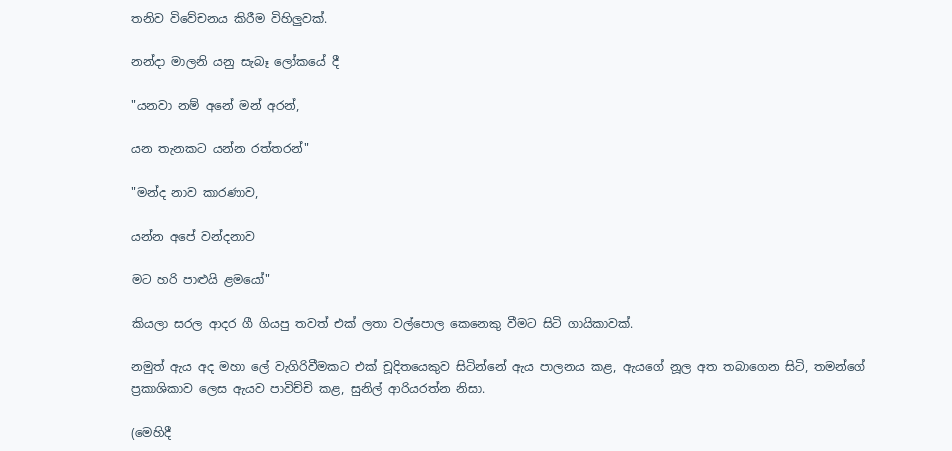තනිව විවේචනය කිරීම විහිලුවක්.

නන්දා මාලනි යනු සැබෑ ලෝකයේ දී

"යනවා නම් අනේ මන් අරන්,

යන තැනකට යන්න රත්තරන්"

"මන්ද නාව කාරණාව,

යන්න අපේ වන්දනාව

මට හරි පාළුයි ළමයෝ"

කියලා සරල ආදර ගී ගියපු තවත් එක් ලතා වල්පොල කෙනෙකු වීමට සිටි ගායිකාවක්.

නමුත් ඇය අද මහා ලේ වැගිරිවීමකට එක් චූදිතයෙකුව සිටින්නේ ඇය පාලනය කළ, ඇයගේ නූල අත තබාගෙන සිටි, තමන්ගේ ප්‍රකාශිකාව ලෙස ඇයව පාවිච්චි කළ, සුනිල් ආරියරත්න නිසා.

(මෙහිදී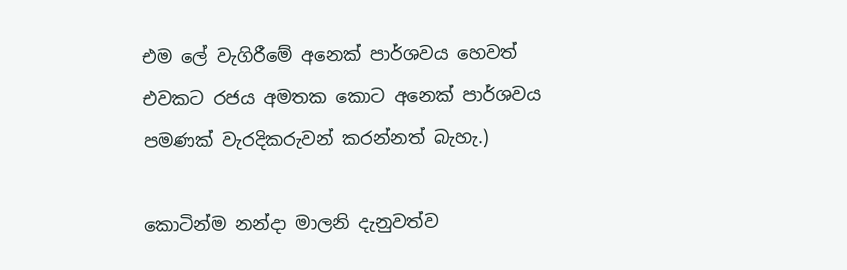එම ලේ වැගිරීමේ අනෙක් පාර්ශවය හෙවත් එවකට රජය අමතක කොට අනෙක් පාර්ශවය පමණක් වැරදිකරුවන් කරන්නත් බැහැ.)

කොටින්ම නන්දා මාලනි දැනුවත්ව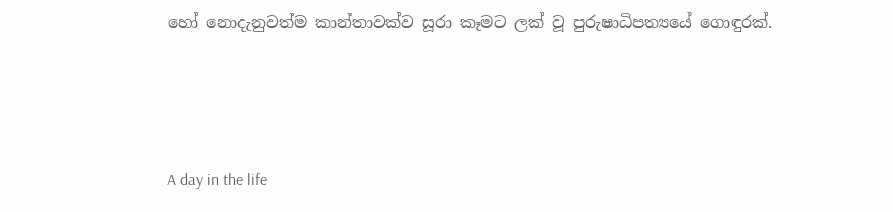හෝ නොදැනුවත්ම කාන්තාවක්ව සූරා කෑමට ලක් වූ පුරුෂාධිපත්‍යයේ ගොඳුරක්.




A day in the life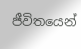ජීවිතයෙන්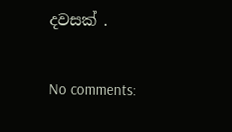දවසක් .

No comments: